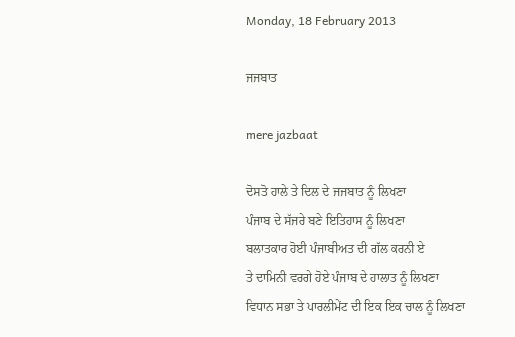Monday, 18 February 2013

ਜਜਬਾਤ

mere jazbaat

ਦੋਸਤੋ ਹਾਲੇ ਤੇ ਦਿਲ ਦੇ ਜਜਬਾਤ ਨੂੰ ਲਿਖਣਾ
ਪੰਜਾਬ ਦੇ ਸੱਜਰੇ ਬਣੇ ਇਤਿਹਾਸ ਨੂੰ ਲਿਖਣਾ
ਬਲਾਤਕਾਰ ਹੋਈ ਪੰਜਾਬੀਅਤ ਦੀ ਗੱਲ ਕਰਨੀ ਏ
ਤੇ ਦਾਮਿਨੀ ਵਰਗੇ ਹੋਏ ਪੰਜਾਬ ਦੇ ਹਾਲਾਤ ਨੂੰ ਲਿਖਣਾ
ਵਿਧਾਨ ਸਭਾ ਤੇ ਪਾਰਲੀਮੇਂਟ ਦੀ ਇਕ ਇਕ ਚਾਲ ਨੂੰ ਲਿਖਣਾ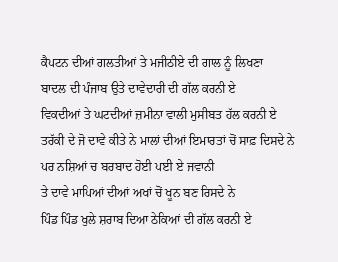ਕੈਪਟਨ ਦੀਆਂ ਗਲਤੀਆਂ ਤੇ ਮਜੀਠੀਏ ਦੀ ਗਾਲ ਨੂੰ ਲਿਖਣਾ
ਬਾਦਲ ਦੀ ਪੰਜਾਬ ਉਤੇ ਦਾਵੇਦਾਰੀ ਦੀ ਗੱਲ ਕਰਨੀ ਏ
ਵਿਕਦੀਆਂ ਤੇ ਘਟਦੀਆਂ ਜ਼ਮੀਨਾ ਵਾਲੀ ਮੁਸੀਬਤ ਹੱਲ ਕਰਨੀ ਏ
ਤਰੱਕੀ ਦੇ ਜੋ ਦਾਵੇ ਕੀਤੇ ਨੇ ਮਾਲਾਂ ਦੀਆਂ ਇਮਾਰਤਾਂ ਚੋਂ ਸਾਫ਼ ਦਿਸਦੇ ਨੇ
ਪਰ ਨਸ਼ਿਆਂ ਚ ਬਰਬਾਦ ਹੋਈ ਪਈ ਏ ਜਵਾਨੀ
ਤੇ ਦਾਵੇ ਮਾਪਿਆਂ ਦੀਆਂ ਅਖਾਂ ਚੋਂ ਖੂਨ ਬਣ ਰਿਸਦੇ ਨੇ
ਪਿੰਡ ਪਿੰਡ ਖੁਲੇ ਸ਼ਰਾਬ ਦਿਆ ਠੇਕਿਆਂ ਦੀ ਗੱਲ ਕਰਨੀ ਏ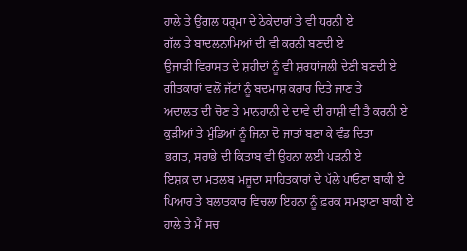ਹਾਲੇ ਤੇ ਉਂਗਲ ਧਰ੍ਮਾ ਦੇ ਠੇਕੇਦਾਰਾਂ ਤੇ ਵੀ ਧਰਨੀ ਏ
ਗੱਲ ਤੇ ਬਾਦਲਨਾਮਿਆਂ ਦੀ ਵੀ ਕਰਨੀ ਬਣਦੀ ਏ
ਉਜਾੜੀ ਵਿਰਾਸਤ ਦੇ ਸ਼ਹੀਦਾਂ ਨੂੰ ਵੀ ਸ਼ਰਧਾਂਜਲੀ ਦੇਣੀ ਬਣਦੀ ਏ
ਗੀਤਕਾਰਾਂ ਵਲੋਂ ਜੱਟਾਂ ਨੂੰ ਬਦਮਾਸ਼ ਕਰਾਰ ਦਿਤੇ ਜਾਣ ਤੇ
ਅਦਾਲਤ ਦੀ ਚੋਣ ਤੇ ਮਾਨਹਾਨੀ ਦੇ ਦਾਵੇ ਦੀ ਰਾਸ਼ੀ ਵੀ ਤੈ ਕਰਨੀ ਏ
ਕੁੜੀਆਂ ਤੇ ਮੁੰਡਿਆਂ ਨੂੰ ਜਿਨਾ ਦੋ ਜਾਤਾਂ ਬਣਾ ਕੇ ਵੰਡ ਦਿਤਾ
ਭਗਤ, ਸਰਾਭੇ ਦੀ ਕਿਤਾਬ ਵੀ ਉਹਨਾ ਲਈ ਪੜਨੀ ਏ
ਇਸ਼ਕ਼ ਦਾ ਮਤਲਬ ਮਜੂਦਾ ਸਾਹਿਤਕਾਰਾਂ ਦੇ ਪੱਲੇ ਪਾਓਣਾ ਬਾਕੀ ਏ
ਪਿਆਰ ਤੇ ਬਲਾਤਕਾਰ ਵਿਚਲਾ ਇਹਨਾ ਨੂੰ ਫ਼ਰਕ ਸਮਝਾਣਾ ਬਾਕੀ ਏ
ਹਾਲੇ ਤੇ ਮੈਂ ਸਚ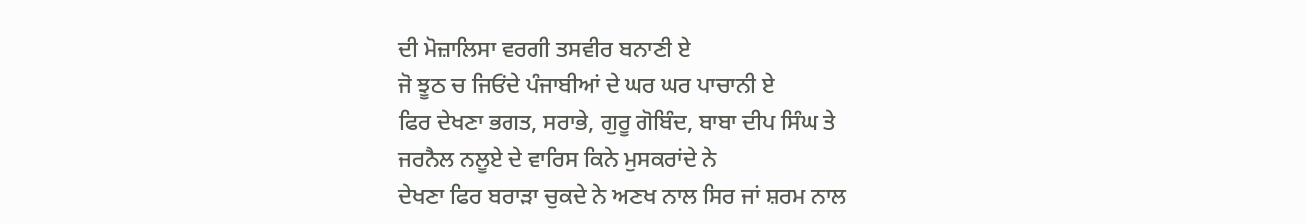ਦੀ ਮੋਜ਼ਾਲਿਸਾ ਵਰਗੀ ਤਸਵੀਰ ਬਨਾਣੀ ਏ
ਜੋ ਝੂਠ ਚ ਜਿਓਂਦੇ ਪੰਜਾਬੀਆਂ ਦੇ ਘਰ ਘਰ ਪਾਚਾਨੀ ਏ
ਫਿਰ ਦੇਖਣਾ ਭਗਤ, ਸਰਾਭੇ, ਗੁਰੂ ਗੋਬਿੰਦ, ਬਾਬਾ ਦੀਪ ਸਿੰਘ ਤੇ
ਜਰਨੈਲ ਨਲੂਏ ਦੇ ਵਾਰਿਸ ਕਿਨੇ ਮੁਸਕਰਾਂਦੇ ਨੇ
ਦੇਖਣਾ ਫਿਰ ਬਰਾੜਾ ਚੁਕਦੇ ਨੇ ਅਣਖ ਨਾਲ ਸਿਰ ਜਾਂ ਸ਼ਰਮ ਨਾਲ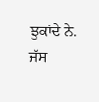ਝੁਕਾਂਦੇ ਨੇ.
ਜੱਸ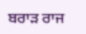ਬਰਾੜ ਰਾਜ